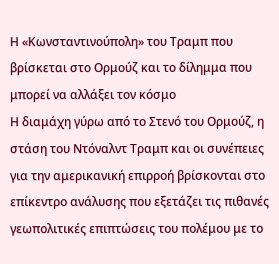Η «Κωνσταντινούπολη» του Τραμπ που βρίσκεται στο Ορμούζ και το δίλημμα που μπορεί να αλλάξει τον κόσμο
Η διαμάχη γύρω από το Στενό του Ορμούζ, η στάση του Ντόναλντ Τραμπ και οι συνέπειες για την αμερικανική επιρροή βρίσκονται στο επίκεντρο ανάλυσης που εξετάζει τις πιθανές γεωπολιτικές επιπτώσεις του πολέμου με το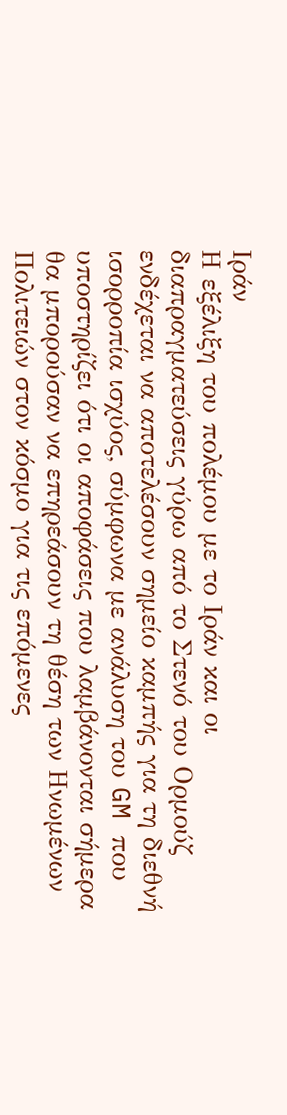Ιράν
Η εξέλιξη του πολέμου με το Ιράν και οι διαπραγματεύσεις γύρω από το Στενό του Ορμούζ ενδέχεται να αποτελέσουν σημείο καμπής για τη διεθνή ισορροπία ισχύος, σύμφωνα με ανάλυση του GM που υποστηρίζει ότι οι αποφάσεις που λαμβάνονται σήμερα θα μπορούσαν να επηρεάσουν τη θέση των Ηνωμένων Πολιτειών στον κόσμο για τις επόμενες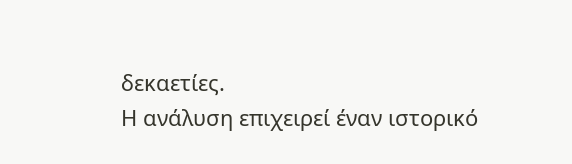δεκαετίες.
Η ανάλυση επιχειρεί έναν ιστορικό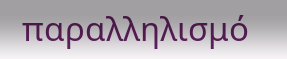παραλληλισμό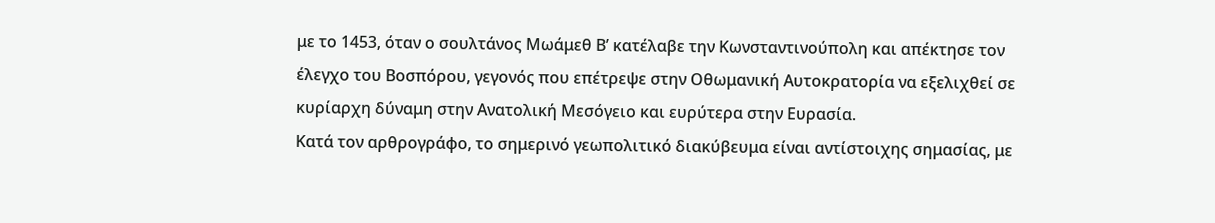με το 1453, όταν ο σουλτάνος Μωάμεθ Β’ κατέλαβε την Κωνσταντινούπολη και απέκτησε τον έλεγχο του Βοσπόρου, γεγονός που επέτρεψε στην Οθωμανική Αυτοκρατορία να εξελιχθεί σε κυρίαρχη δύναμη στην Ανατολική Μεσόγειο και ευρύτερα στην Ευρασία.
Κατά τον αρθρογράφο, το σημερινό γεωπολιτικό διακύβευμα είναι αντίστοιχης σημασίας, με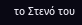το Στενό του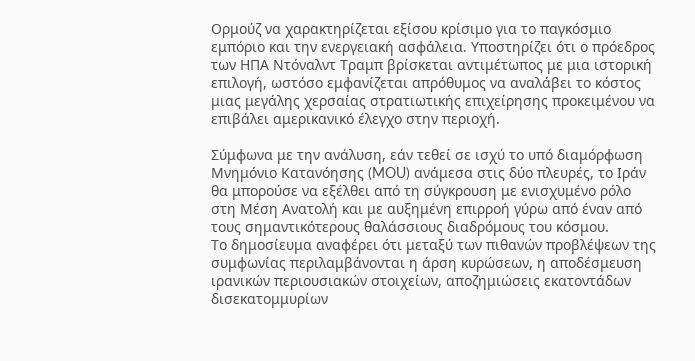Ορμούζ να χαρακτηρίζεται εξίσου κρίσιμο για το παγκόσμιο εμπόριο και την ενεργειακή ασφάλεια. Υποστηρίζει ότι ο πρόεδρος των ΗΠΑ Ντόναλντ Τραμπ βρίσκεται αντιμέτωπος με μια ιστορική επιλογή, ωστόσο εμφανίζεται απρόθυμος να αναλάβει το κόστος μιας μεγάλης χερσαίας στρατιωτικής επιχείρησης προκειμένου να επιβάλει αμερικανικό έλεγχο στην περιοχή.

Σύμφωνα με την ανάλυση, εάν τεθεί σε ισχύ το υπό διαμόρφωση Μνημόνιο Κατανόησης (MOU) ανάμεσα στις δύο πλευρές, το Ιράν θα μπορούσε να εξέλθει από τη σύγκρουση με ενισχυμένο ρόλο στη Μέση Ανατολή και με αυξημένη επιρροή γύρω από έναν από τους σημαντικότερους θαλάσσιους διαδρόμους του κόσμου.
Το δημοσίευμα αναφέρει ότι μεταξύ των πιθανών προβλέψεων της συμφωνίας περιλαμβάνονται η άρση κυρώσεων, η αποδέσμευση ιρανικών περιουσιακών στοιχείων, αποζημιώσεις εκατοντάδων δισεκατομμυρίων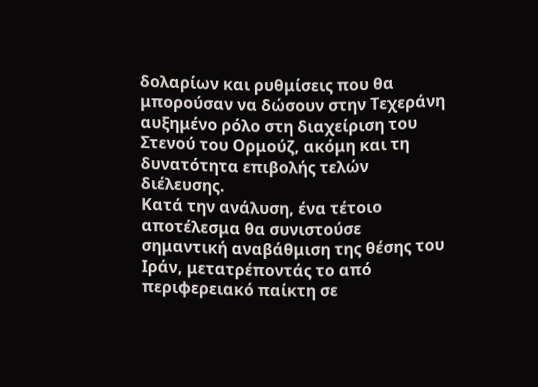δολαρίων και ρυθμίσεις που θα μπορούσαν να δώσουν στην Τεχεράνη αυξημένο ρόλο στη διαχείριση του Στενού του Ορμούζ, ακόμη και τη δυνατότητα επιβολής τελών διέλευσης.
Κατά την ανάλυση, ένα τέτοιο αποτέλεσμα θα συνιστούσε σημαντική αναβάθμιση της θέσης του Ιράν, μετατρέποντάς το από περιφερειακό παίκτη σε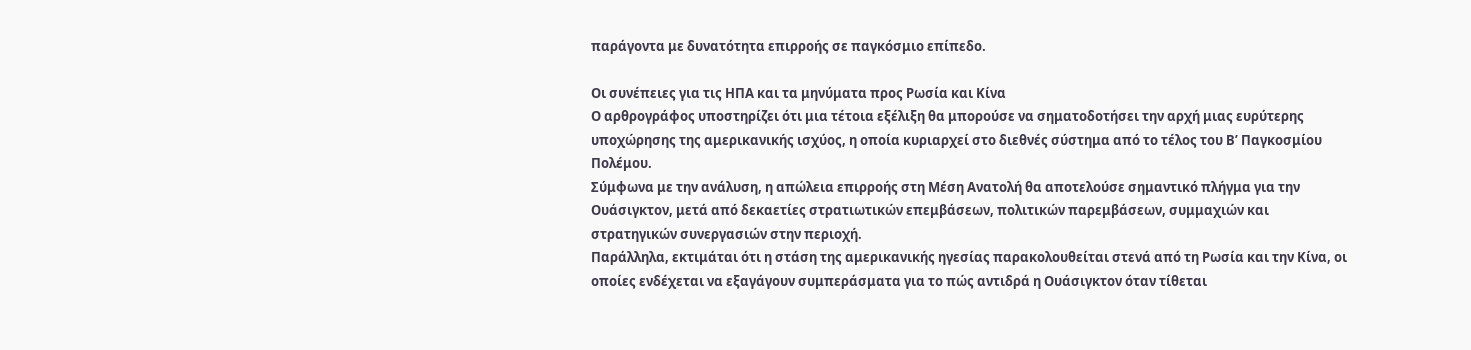παράγοντα με δυνατότητα επιρροής σε παγκόσμιο επίπεδο.

Οι συνέπειες για τις ΗΠΑ και τα μηνύματα προς Ρωσία και Κίνα
Ο αρθρογράφος υποστηρίζει ότι μια τέτοια εξέλιξη θα μπορούσε να σηματοδοτήσει την αρχή μιας ευρύτερης υποχώρησης της αμερικανικής ισχύος, η οποία κυριαρχεί στο διεθνές σύστημα από το τέλος του Β’ Παγκοσμίου Πολέμου.
Σύμφωνα με την ανάλυση, η απώλεια επιρροής στη Μέση Ανατολή θα αποτελούσε σημαντικό πλήγμα για την Ουάσιγκτον, μετά από δεκαετίες στρατιωτικών επεμβάσεων, πολιτικών παρεμβάσεων, συμμαχιών και στρατηγικών συνεργασιών στην περιοχή.
Παράλληλα, εκτιμάται ότι η στάση της αμερικανικής ηγεσίας παρακολουθείται στενά από τη Ρωσία και την Κίνα, οι οποίες ενδέχεται να εξαγάγουν συμπεράσματα για το πώς αντιδρά η Ουάσιγκτον όταν τίθεται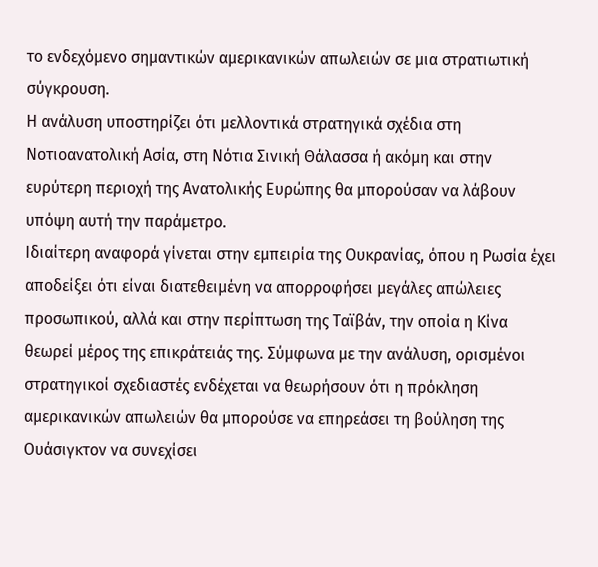το ενδεχόμενο σημαντικών αμερικανικών απωλειών σε μια στρατιωτική σύγκρουση.
Η ανάλυση υποστηρίζει ότι μελλοντικά στρατηγικά σχέδια στη Νοτιοανατολική Ασία, στη Νότια Σινική Θάλασσα ή ακόμη και στην ευρύτερη περιοχή της Ανατολικής Ευρώπης θα μπορούσαν να λάβουν υπόψη αυτή την παράμετρο.
Ιδιαίτερη αναφορά γίνεται στην εμπειρία της Ουκρανίας, όπου η Ρωσία έχει αποδείξει ότι είναι διατεθειμένη να απορροφήσει μεγάλες απώλειες προσωπικού, αλλά και στην περίπτωση της Ταϊβάν, την οποία η Κίνα θεωρεί μέρος της επικράτειάς της. Σύμφωνα με την ανάλυση, ορισμένοι στρατηγικοί σχεδιαστές ενδέχεται να θεωρήσουν ότι η πρόκληση αμερικανικών απωλειών θα μπορούσε να επηρεάσει τη βούληση της Ουάσιγκτον να συνεχίσει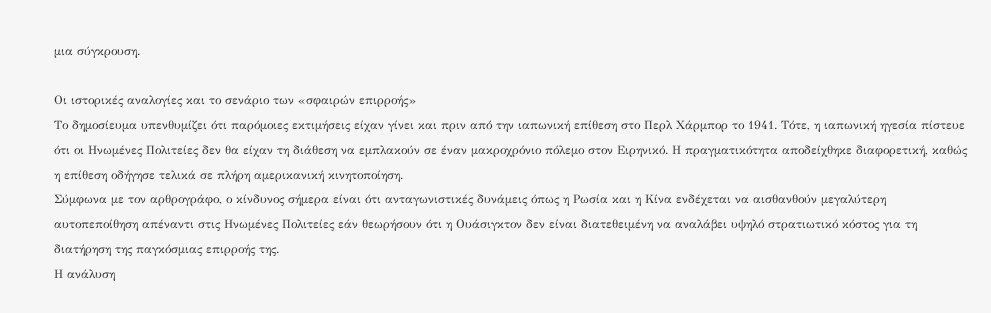μια σύγκρουση.

Οι ιστορικές αναλογίες και το σενάριο των «σφαιρών επιρροής»
Το δημοσίευμα υπενθυμίζει ότι παρόμοιες εκτιμήσεις είχαν γίνει και πριν από την ιαπωνική επίθεση στο Περλ Χάρμπορ το 1941. Τότε, η ιαπωνική ηγεσία πίστευε ότι οι Ηνωμένες Πολιτείες δεν θα είχαν τη διάθεση να εμπλακούν σε έναν μακροχρόνιο πόλεμο στον Ειρηνικό. Η πραγματικότητα αποδείχθηκε διαφορετική, καθώς η επίθεση οδήγησε τελικά σε πλήρη αμερικανική κινητοποίηση.
Σύμφωνα με τον αρθρογράφο, ο κίνδυνος σήμερα είναι ότι ανταγωνιστικές δυνάμεις όπως η Ρωσία και η Κίνα ενδέχεται να αισθανθούν μεγαλύτερη αυτοπεποίθηση απέναντι στις Ηνωμένες Πολιτείες εάν θεωρήσουν ότι η Ουάσιγκτον δεν είναι διατεθειμένη να αναλάβει υψηλό στρατιωτικό κόστος για τη διατήρηση της παγκόσμιας επιρροής της.
Η ανάλυση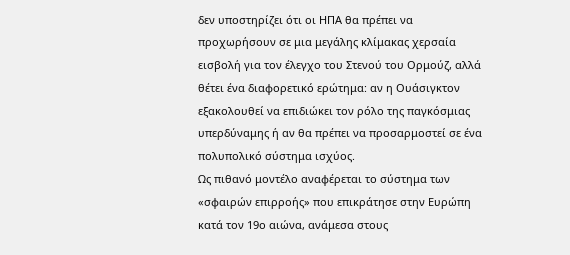δεν υποστηρίζει ότι οι ΗΠΑ θα πρέπει να προχωρήσουν σε μια μεγάλης κλίμακας χερσαία εισβολή για τον έλεγχο του Στενού του Ορμούζ, αλλά θέτει ένα διαφορετικό ερώτημα: αν η Ουάσιγκτον εξακολουθεί να επιδιώκει τον ρόλο της παγκόσμιας υπερδύναμης ή αν θα πρέπει να προσαρμοστεί σε ένα πολυπολικό σύστημα ισχύος.
Ως πιθανό μοντέλο αναφέρεται το σύστημα των «σφαιρών επιρροής» που επικράτησε στην Ευρώπη κατά τον 19ο αιώνα, ανάμεσα στους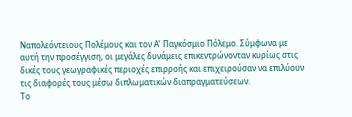Ναπολεόντειους Πολέμους και τον Α’ Παγκόσμιο Πόλεμο. Σύμφωνα με αυτή την προσέγγιση, οι μεγάλες δυνάμεις επικεντρώνονταν κυρίως στις δικές τους γεωγραφικές περιοχές επιρροής και επιχειρούσαν να επιλύουν τις διαφορές τους μέσω διπλωματικών διαπραγματεύσεων.
Το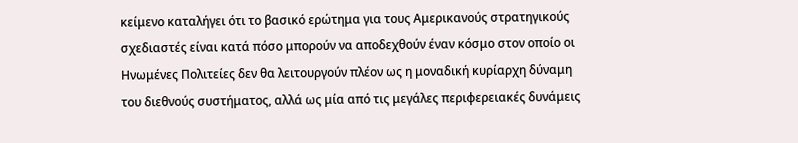κείμενο καταλήγει ότι το βασικό ερώτημα για τους Αμερικανούς στρατηγικούς σχεδιαστές είναι κατά πόσο μπορούν να αποδεχθούν έναν κόσμο στον οποίο οι Ηνωμένες Πολιτείες δεν θα λειτουργούν πλέον ως η μοναδική κυρίαρχη δύναμη του διεθνούς συστήματος, αλλά ως μία από τις μεγάλες περιφερειακές δυνάμεις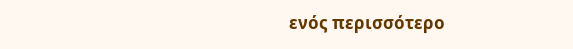ενός περισσότερο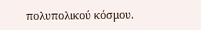πολυπολικού κόσμου.